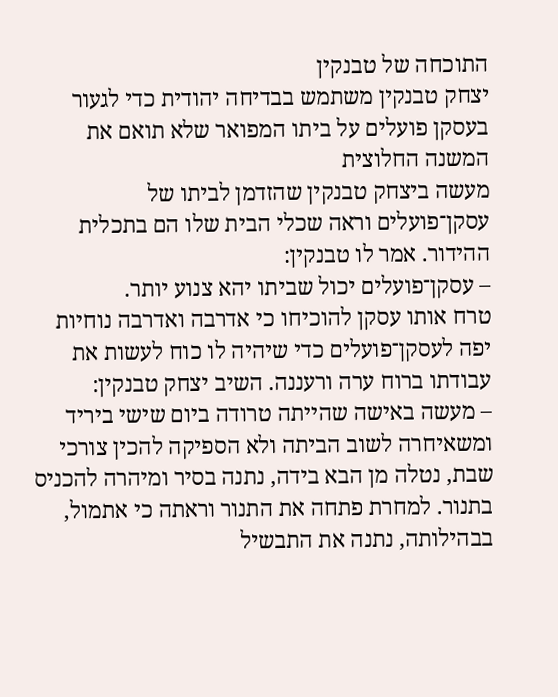התוכחה של טבנקין
יצחק טבנקין משתמש בבדיחה יהודית כדי לגעור בעסקן פועלים על ביתו המפואר שלא תואם את המשנה החלוצית
מעשה ביצחק טבנקין שהזדמן לביתו של עסקן־פועלים וראה שכלי הבית שלו הם בתכלית ההידור. אמר לו טבנקין:
– עסקן־פועלים יכול שביתו יהא צנוע יותר.
טרח אותו עסקן להוכיחו כי אדרבה ואדרבה נוחיות יפה לעסקן־פועלים כדי שיהיה לו כוח לעשות את עבודתו ברוח ערה ורעננה. השיב יצחק טבנקין:
– מעשה באישה שהייתה טרודה ביום שישי ביריד ומשאיחרה לשוב הביתה ולא הספיקה להכין צורכי שבת, נטלה מן הבא בידה, נתנה בסיר ומיהרה להכניס בתנור. למחרת פתחה את התנור וראתה כי אתמול, בבהילותה, נתנה את התבשיל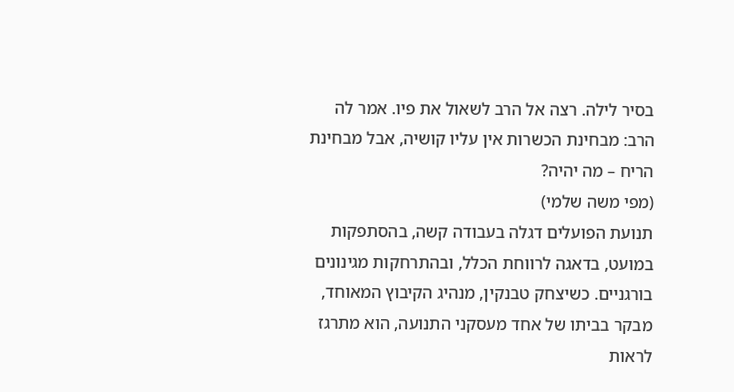בסיר לילה. רצה אל הרב לשאול את פיו. אמר לה הרב: מבחינת הכשרות אין עליו קושיה, אבל מבחינת הריח – מה יהיה?
(מפי משה שלמי)
תנועת הפועלים דגלה בעבודה קשה, בהסתפקות במועט, בדאגה לרווחת הכלל, ובהתרחקות מגינונים בורגניים. כשיצחק טבנקין, מנהיג הקיבוץ המאוחד, מבקר בביתו של אחד מעסקני התנועה, הוא מתרגז לראות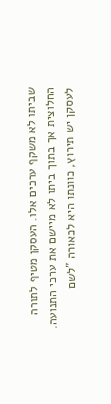שביתו לא משקף ערכים אלו. העסקן מטיף לתורה החלוצית אך בתוך ביתו לא מיישם את ערכי התנועה. לעסקן יש תירוץ, כוונתו היא לכאורה "לשם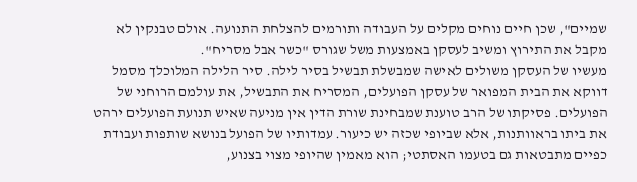שמיים", שכן חיים נוחים מקלים על העבודה ותורמים להצלחת התנועה. אולם טבנקין לא מקבל את התירוץ ומשיב לעסקן באמצעות משל שגורס "כשר אבל מסריח".
מעשיו של העסקן משולים לאישה שמבשלת תבשיל בסיר לילה. סיר הלילה המלוכלך מסמל דווקא את הבית המפואר של עסקן הפועלים, המסריח את התבשיל, את עולמם הרוחני של הפועלים. פסיקתו של הרב טוענת שמבחינת שורת הדין אין מניעה שאיש תנועת הפועלים ירהט את ביתו בראוותנות, אלא שביופי שכזה יש כיעור. עמדותיו של הפועל בנושא שותפות ועבודת כפיים מתבטאות גם בטעמו האסתטי; הוא מאמין שהיופי מצוי בצנוע,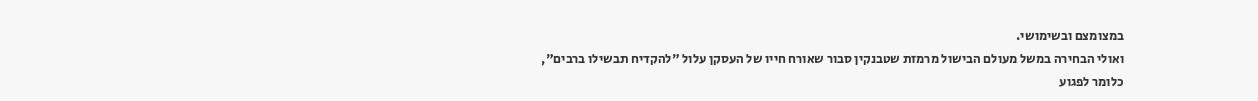במצומצם ובשימושי.
ואולי הבחירה במשל מעולם הבישול מרמזת שטבנקין סבור שאורח חייו של העסקן עלול "להקדיח תבשילו ברבים", כלומר לפגוע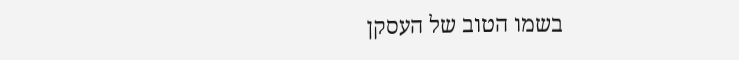בשמו הטוב של העסקן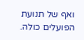ואף של תנועת הפועלים כולה.